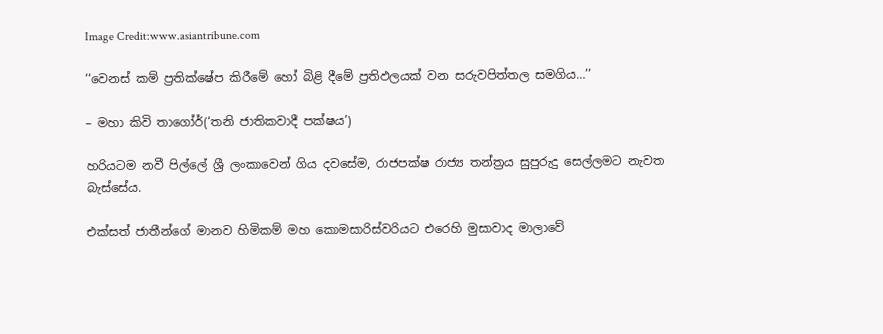Image Credit:www.asiantribune.com

‘‘වෙනස් කම් ප්‍රතික්ෂේප කිරීමේ හෝ බිළි දීමේ ප්‍රතිඵලයක් වන සරුවපිත්තල සමගිය…’’

– මහා කිවි තාගෝර්(‘තනි ජාතිකවාදී පක්ෂය’)

හරියටම නවී පිල්ලේ ශ්‍රී ලංකාවෙන් ගිය දවසේම, රාජපක්ෂ රාජ්‍ය තන්ත්‍රය සුපුරුදු සෙල්ලමට නැවත බැස්සේය.

එක්සත් ජාතීන්ගේ මානව හිමිකම් මහ කොමසාරිස්වරියට එරෙහි මුසාවාද මාලාවේ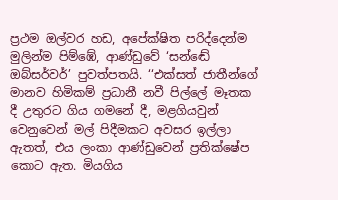ප්‍රථම ඔල්වර හඩ, අපේක්ෂිත පරිද්දෙන්ම මුලින්ම පිම්ඹේ, ආණ්ඩුවේ ‘සන්ඬේ ඔබ්සර්වර්’ පුවත්පතයි. ‘‘එක්සත් ජාතීන්ගේ මානව හිමිකම් ප්‍රධානී නවී පිල්ලේ මෑතක දී උතුරට ගිය ගමනේ දී, මළගියවුන් වෙනුවෙන් මල් පිදීමකට අවසර ඉල්ලා ඇතත්, එය ලංකා ආණ්ඩුවෙන් ප්‍රතික්ෂේප කොට ඇත. මියගිය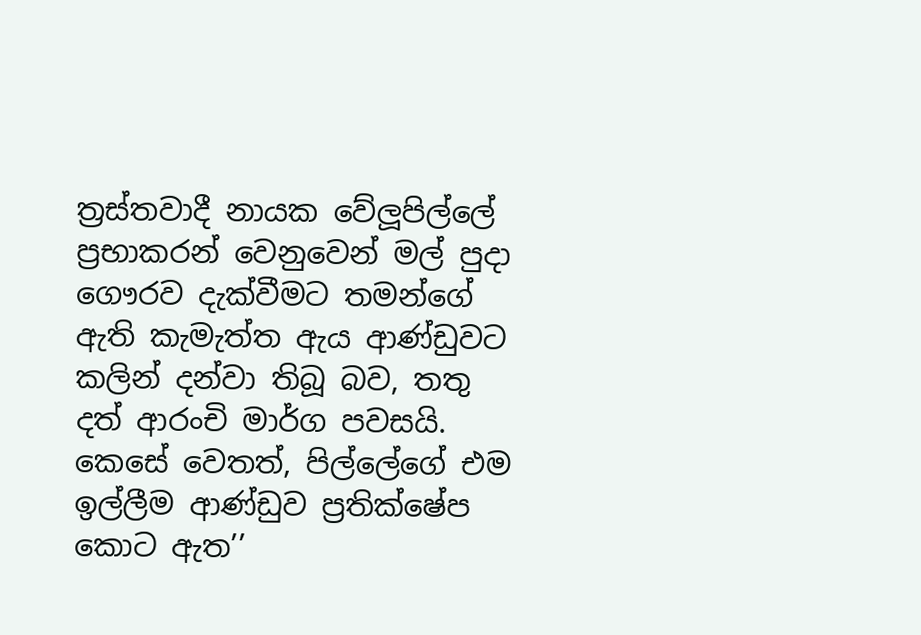ත්‍රස්තවාදී නායක වේලූපිල්ලේ ප්‍රභාකරන් වෙනුවෙන් මල් පුදා ගෞරව දැක්වීමට තමන්ගේ ඇති කැමැත්ත ඇය ආණ්ඩුවට කලින් දන්වා තිබූ බව, තතු දත් ආරංචි මාර්ග පවසයි. කෙසේ වෙතත්, පිල්ලේගේ එම ඉල්ලීම ආණ්ඩුව ප්‍රතික්ෂේප කොට ඇත’’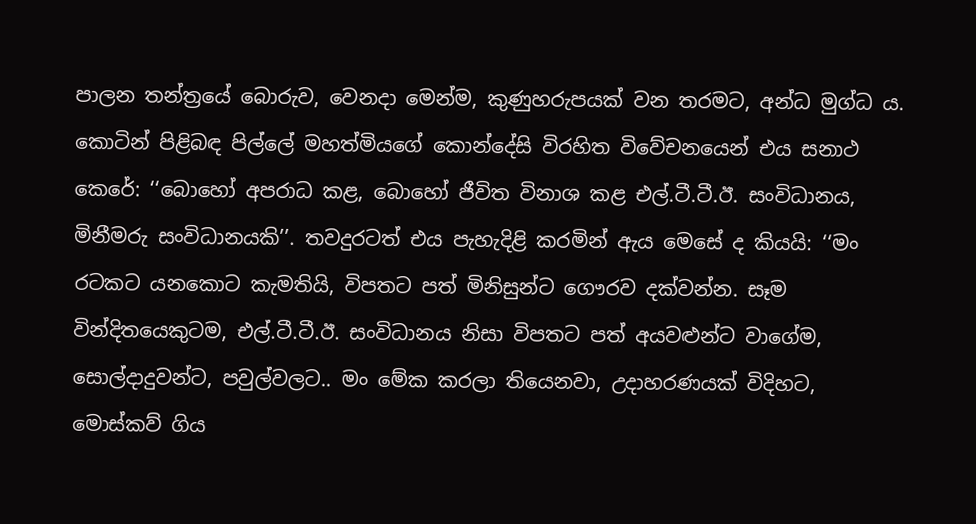පාලන තන්ත්‍රයේ බොරුව, වෙනදා මෙන්ම, කුණුහරුපයක් වන තරමට, අන්ධ මුග්ධ ය. කොටින් පිළිබඳ පිල්ලේ මහත්මියගේ කොන්දේසි විරහිත විවේචනයෙන් එය සනාථ කෙරේ: ‘‘බොහෝ අපරාධ කළ, බොහෝ ජීවිත විනාශ කළ එල්.ටී.ටී.ඊ. සංවිධානය, මිනීමරු සංවිධානයකි’’. තවදුරටත් එය පැහැදිළි කරමින් ඇය මෙසේ ද කියයි: ‘‘මං රටකට යනකොට කැමතියි, විපතට පත් මිනිසුන්ට ගෞරව දක්වන්න. සෑම වින්දිතයෙකුටම, එල්.ටී.ටී.ඊ. සංවිධානය නිසා විපතට පත් අයවළුන්ට වාගේම, සොල්දාදුවන්ට, පවුල්වලට.. මං මේක කරලා තියෙනවා, උදාහරණයක් විදිහට, මොස්කව් ගිය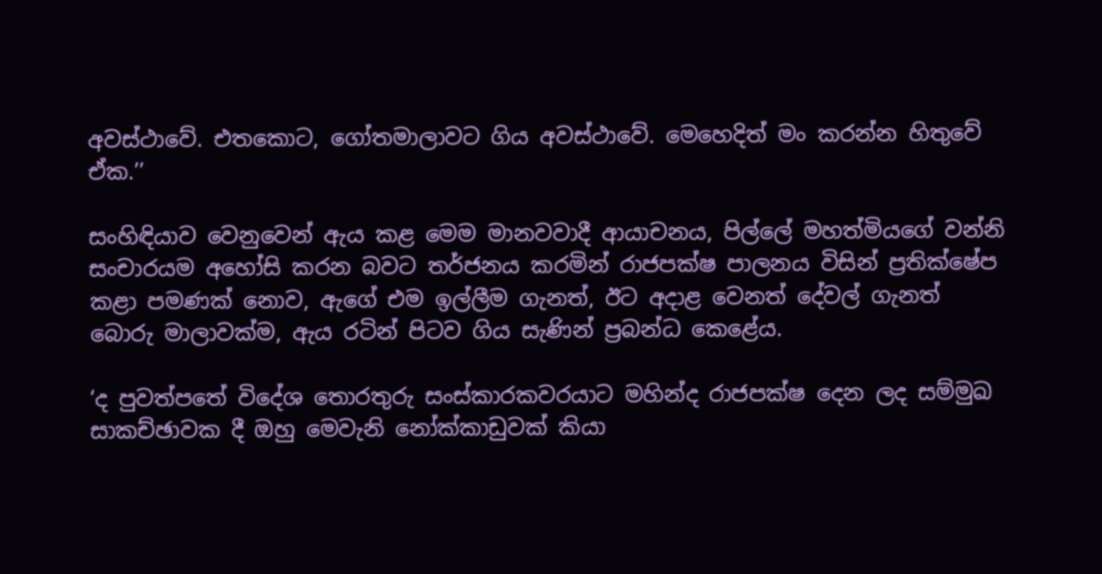අවස්ථාවේ. එතකොට, ගෝතමාලාවට ගිය අවස්ථාවේ. මෙහෙදිත් මං කරන්න හිතුවේ ඒක.’’

සංහිඳියාව වෙනුවෙන් ඇය කළ මෙම මානවවාදී ආයාචනය, පිල්ලේ මහත්මියගේ වන්නි සංචාරයම අහෝසි කරන බවට තර්ජනය කරමින් රාජපක්ෂ පාලනය විසින් ප්‍රතික්ෂේප කළා පමණක් නොව, ඇගේ එම ඉල්ලීම ගැනත්, ඊට අදාළ වෙනත් දේවල් ගැනත් බොරු මාලාවක්ම, ඇය රටින් පිටව ගිය සැණින් ප්‍රබන්ධ කෙළේය.

‘ද පුවත්පතේ විදේශ තොරතුරු සංස්කාරකවරයාට මහින්ද රාජපක්ෂ දෙන ලද සම්මුඛ සාකච්ඡාවක දී ඔහු මෙවැනි නෝක්කාඩුවක් කියා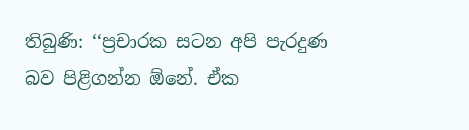තිබුණි: ‘‘ප්‍රචාරක සටන අපි පැරදුණ බව පිළිගන්න ඕනේ. ඒක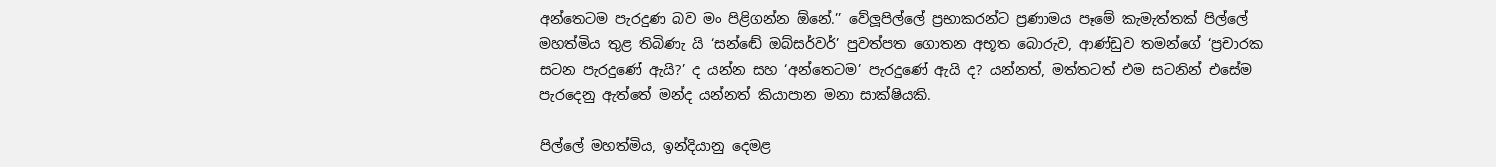අන්තෙටම පැරදුණ බව මං පිළිගන්න ඕනේ.’’ වේලූපිල්ලේ ප්‍රභාකරන්ට ප්‍රණාමය පෑමේ කැමැත්තක් පිල්ලේ මහත්මිය තුළ තිබිණැ යි ‘සන්ඬේ ඔබ්සර්වර්’ පුවත්පත ගොතන අභූත බොරුව, ආණ්ඩුව තමන්ගේ ‘ප්‍රචාරක සටන පැරදුණේ ඇයි?’ ද යන්න සහ ‘අන්තෙටම’ පැරදුණේ ඇයි ද? යන්නත්, මත්තටත් එම සටනින් එසේම පැරදෙනු ඇත්තේ මන්ද යන්නත් කියාපාන මනා සාක්ෂියකි.

පිල්ලේ මහත්මිය, ඉන්දියානු දෙමළ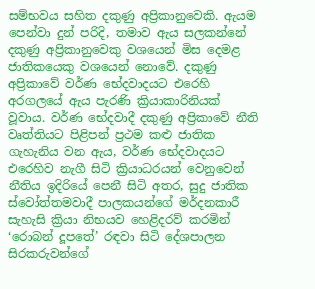සම්භවය සහිත දකුණු අප්‍රිකානුවෙකි. ඇයම පෙන්වා දුන් පරිදි, තමාව ඇය සලකන්නේ දකුණු අප්‍රිකානුවෙකු වශයෙන් මිස දෙමළ ජාතිකයෙකු වශයෙන් නොවේ. දකුණු අප්‍රිකාවේ වර්ණ භේදවාදයට එරෙහි අරගලයේ ඇය පැරණි ක්‍රියාකාරිනියක් වූවාය. වර්ණ භේදවාදී දකුණු අප්‍රිකාවේ නීති වෘත්තියට පිළිපන් ප්‍රථම කළු ජාතික ගැහැනිය වන ඇය, වර්ණ භේදවාදයට එරෙහිව නැගී සිටි ක්‍රියාධරයන් වෙනුවෙන් නීතිය ඉදිරියේ පෙනී සිටි අතර, සුදු ජාතික ස්වෝත්තමවාදී පාලකයන්ගේ මර්දනකාරී සැහැසි ක්‍රියා නිභයව හෙළිදරව් කරමින් ‘රොබන් දූපතේ’ රඳවා සිටි දේශපාලන සිරකරුවන්ගේ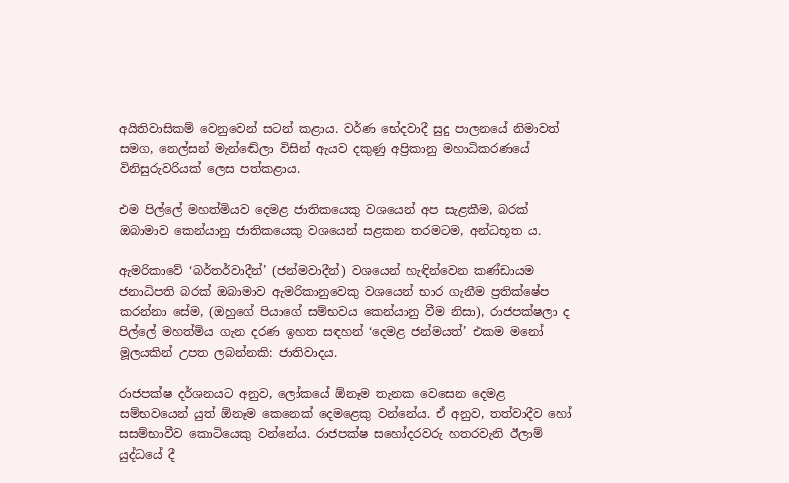අයිතිවාසිකම් වෙනුවෙන් සටන් කළාය. වර්ණ භේදවාදී සුදු පාලනයේ නිමාවත් සමග, නෙල්සන් මැන්ඬේලා විසින් ඇයව දකුණු අප්‍රිකානු මහාධිකරණයේ විනිසුරුවරියක් ලෙස පත්කළාය.

එම පිල්ලේ මහත්මියව දෙමළ ජාතිකයෙකු වශයෙන් අප සැළකීම, බරක් ඔබාමාව කෙන්යානු ජාතිකයෙකු වශයෙන් සළකන තරමටම, අන්ධභූත ය.

ඇමරිකාවේ ‘බර්තර්වාදීන්’ (ජන්මවාදීන්) වශයෙන් හැඳින්වෙන කණ්ඩායම ජනාධිපති බරක් ඔබාමාව ඇමරිකානුවෙකු වශයෙන් භාර ගැනීම ප්‍රතික්ෂේප කරන්නා සේම, (ඔහුගේ පියාගේ සම්භවය කෙන්යානු වීම නිසා), රාජපක්ෂලා ද පිල්ලේ මහත්මිය ගැන දරණ ඉහත සඳහන් ‘දෙමළ ජන්මයත්’ එකම මනෝ මූලයකින් උපත ලබන්නකි: ජාතිවාදය.

රාජපක්ෂ දර්ශනයට අනුව, ලෝකයේ ඕනෑම තැනක වෙසෙන දෙමළ සම්භවයෙන් යුත් ඕනෑම කෙනෙක් දෙමළෙකු වන්නේය. ඒ අනුව, තත්වාදීව හෝ සසම්භාවීව කොටියෙකු වන්නේය. රාජපක්ෂ සහෝදරවරු හතරවැනි ඊලාම් යුද්ධයේ දී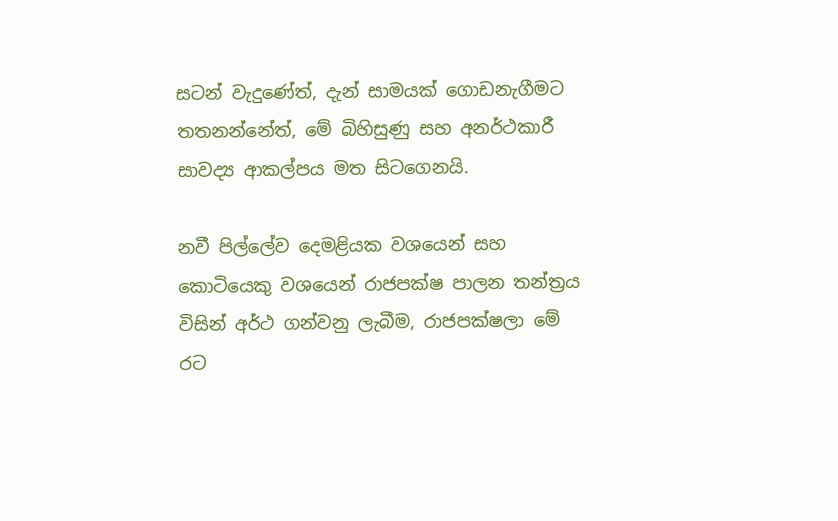සටන් වැදුණේත්, දැන් සාමයක් ගොඩනැගීමට තතනන්නේත්, මේ බිහිසුණු සහ අනර්ථකාරී සාවද්‍ය ආකල්පය මත සිටගෙනයි.

නවී පිල්ලේව දෙමළියක වශයෙන් සහ කොටියෙකු වශයෙන් රාජපක්ෂ පාලන තන්ත්‍රය විසින් අර්ථ ගන්වනු ලැබීම, රාජපක්ෂලා මේ රට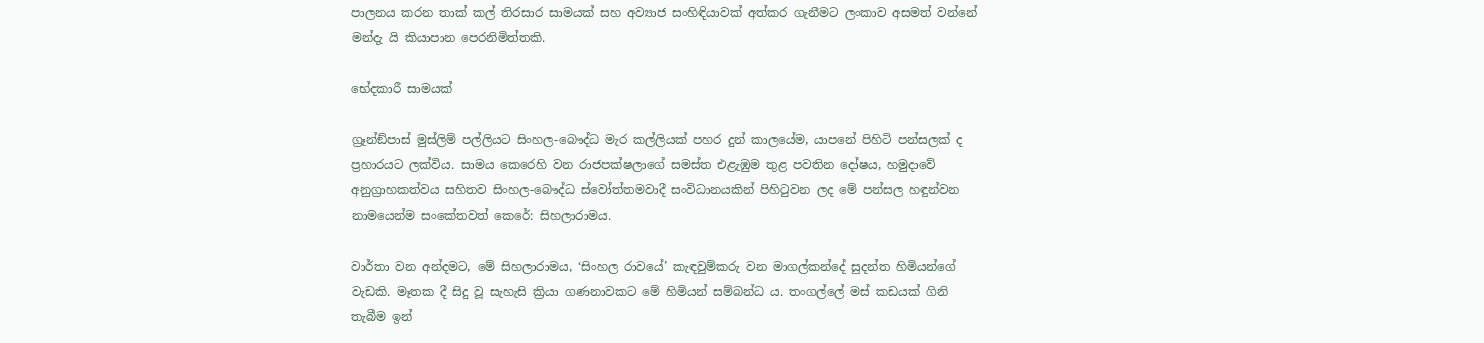පාලනය කරන තාක් කල් තිරසාර සාමයක් සහ අව්‍යාජ සංහිඳියාවක් අත්කර ගැනීමට ලංකාව අසමත් වන්නේ මන්දැ යි කියාපාන පෙරනිමිත්තකි.

භේදකාරී සාමයක්

ග්‍රෑන්ඞ්පාස් මුස්ලිම් පල්ලියට සිංහල-බෞද්ධ මැර කල්ලියක් පහර දුන් කාලයේම, යාපනේ පිහිටි පන්සලක් ද ප්‍රහාරයට ලක්විය. සාමය කෙරෙහි වන රාජපක්ෂලාගේ සමස්ත එළැඹුම තුළ පවතින දෝෂය, හමුදාවේ අනුග්‍රාහකත්වය සහිතව සිංහල-බෞද්ධ ස්වෝත්තමවාදී සංවිධානයකින් පිහිටුවන ලද මේ පන්සල හඳුන්වන නාමයෙන්ම සංකේතවත් කෙරේ: සිහලාරාමය.

වාර්තා වන අන්දමට, මේ සිහලාරාමය, ‘සිංහල රාවයේ’ කැඳවුම්කරු වන මාගල්කන්දේ සුදන්ත හිමියන්ගේ වැඩකි. මෑතක දී සිදු වූ සැහැසි ක්‍රියා ගණනාවකට මේ හිමියන් සම්බන්ධ ය. තංගල්ලේ මස් කඩයක් ගිනි තැබීම ඉන්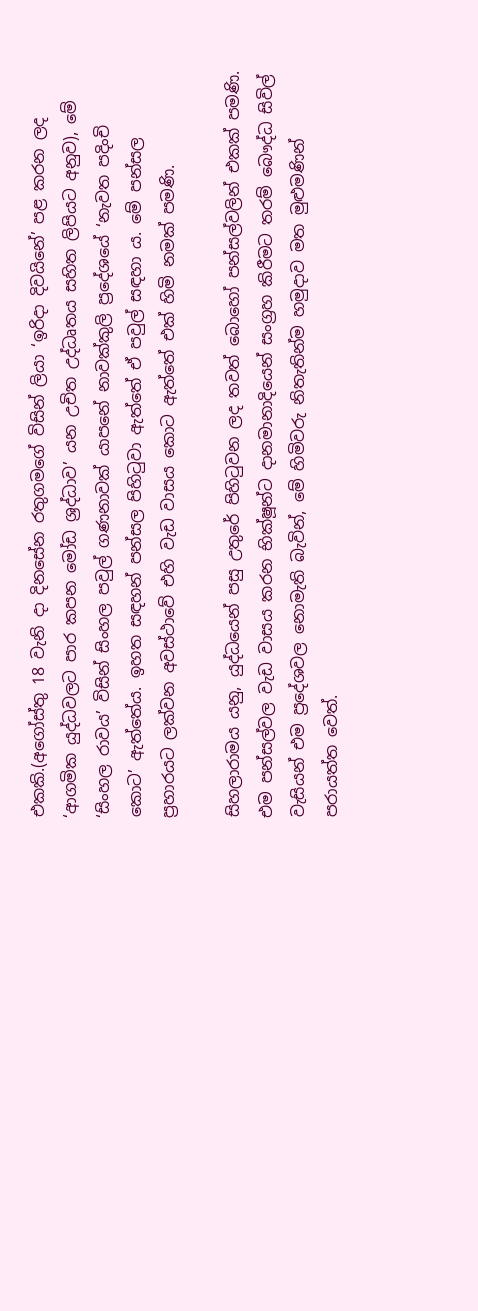එකකි.(අගෝස්තු 18 වැනි දා දිනසේන රතුගමගේ විසින් ලියා ‘ඉරිදා දිවයිනේ’ පළ කරන ලද ‘ආගමික යුද්ධවලට පාර කපන මෝඩ ශ්‍රද්ධාව’ යන උචිත උද්ධෘතය සහිත ලිපියට අනුව), මේ ‘සිංහල රාවය’ විසින් සිංහල පවුල් ගණනාවක් යාපනේ නාවක්කුලි ප්‍රදේශයේ ‘නැවත පදිංචි කොට’ ඇත්තේය. ඉහත සඳහන් පන්සල පිහිටුවා ඇත්තේ ඒ පවුල් සඳහා ය. මේ පන්සල ප්‍රහාරයට ලක්වන අවස්ථාවේ එහි වැඩ වාසය කොට ඇත්තේ එක් හිමි නමක් පමණි.

සිහලාරාමය යනු, යුද්ධයෙන් පසු උතුරේ පිහිටුවන ලද තවත් බොහෝ පන්සල්වලින් එකක් පමණි. එම පන්සල්වල වැඩ වාසය කරන භික්ෂූන්ට දානමානාදියෙන් සංග්‍රහ කිරීමට තරම් බෞද්ධ සිවිල් වැසියන් එම ප්‍රදේශවල නොමැති බැවින්, මේ හිමිවරු නිතැතින්ම හමුදාව මත මුළුමණින් පරායත්ත වෙත්.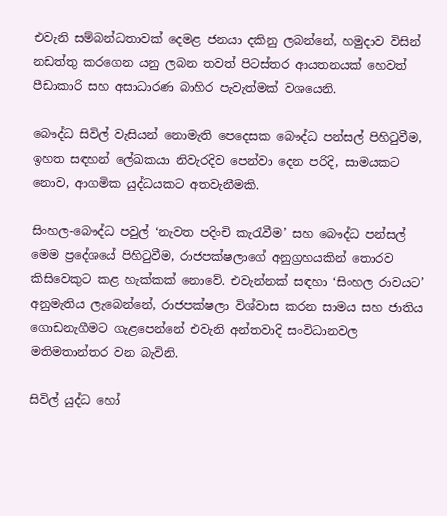එවැනි සම්බන්ධතාවක් දෙමළ ජනයා දකිනු ලබන්නේ, හමුදාව විසින් නඩත්තු කරගෙන යනු ලබන තවත් පිටස්තර ආයතනයක් හෙවත් පීඩාකාරි සහ අසාධාරණ බාහිර පැවැත්මක් වශයෙනි.

බෞද්ධ සිවිල් වැසියන් නොමැති පෙදෙසක බෞද්ධ පන්සල් පිහිටුවීම, ඉහත සඳහන් ලේඛකයා නිවැරදිව පෙන්වා දෙන පරිදි, සාමයකට නොව, ආගමික යුද්ධයකට අතවැනීමකි.

සිංහල-බෞද්ධ පවුල් ‘නැවත පදිංචි කැරැවීම’ සහ බෞද්ධ පන්සල් මෙම ප්‍රදේශයේ පිහිටුවීම, රාජපක්ෂලාගේ අනුග්‍රහයකින් තොරව කිසිවෙකුට කළ හැක්කක් නොවේ. එවැන්නක් සඳහා ‘සිංහල රාවයට’ අනුමැතිය ලැබෙන්නේ, රාජපක්ෂලා විශ්වාස කරන සාමය සහ ජාතිය ගොඩනැගීමට ගැළපෙන්නේ එවැනි අන්තවාදි සංවිධානවල මතිමතාන්තර වන බැවිනි.

සිවිල් යුද්ධ හෝ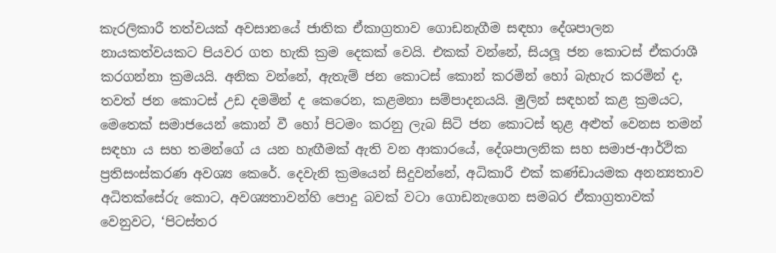කැරලිකාරී තත්වයක් අවසානයේ ජාතික ඒකාග්‍රතාව ගොඩනැගීම සඳහා දේශපාලන නායකත්වයකට පියවර ගත හැකි ක්‍රම දෙකක් වෙයි. එකක් වන්නේ, සියලූ ජන කොටස් ඒකරාශී කරගන්නා ක්‍රමයයි. අනික වන්නේ, ඇතැම් ජන කොටස් කොන් කරමින් හෝ බැහැර කරමින් ද, තවත් ජන කොටස් උඩ දමමින් ද කෙරෙන, කළමනා සම්පාදනයයි. මුලින් සඳහන් කළ ක්‍රමයට, මෙතෙක් සමාජයෙන් කොන් වී හෝ පිටමං කරනු ලැබ සිටි ජන කොටස් තුළ අළුත් වෙනස තමන් සඳහා ය සහ තමන්ගේ ය යන හැඟීමක් ඇති වන ආකාරයේ, දේශපාලනික සහ සමාජ-ආර්ථික ප්‍රතිසංස්කරණ අවශ්‍ය කෙරේ. දෙවැනි ක්‍රමයෙන් සිදුවන්නේ, අධිකාරී එක් කණ්ඩායමක අනන්‍යතාව අධිතක්සේරු කොට, අවශ්‍යතාවන්හි පොදු බවක් වටා ගොඩනැගෙන සමබර ඒකාග්‍රතාවක් වෙනුවට, ‘පිටස්තර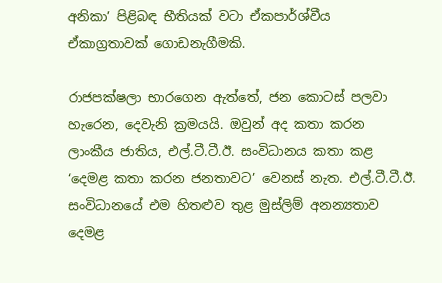අනිකා’ පිළිබඳ භීතියක් වටා ඒකපාර්ශ්වීය ඒකාග්‍රතාවක් ගොඩනැගීමකි.

රාජපක්ෂලා භාරගෙන ඇත්තේ, ජන කොටස් පලවා හැරෙන, දෙවැනි ක්‍රමයයි. ඔවුන් අද කතා කරන ලාංකීය ජාතිය, එල්.ටී.ටී.ඊ. සංවිධානය කතා කළ ‘දෙමළ කතා කරන ජනතාවට’ වෙනස් නැත. එල්.ටී.ටී.ඊ. සංවිධානයේ එම හිතළුව තුළ මුස්ලිම් අනන්‍යතාව දෙමළ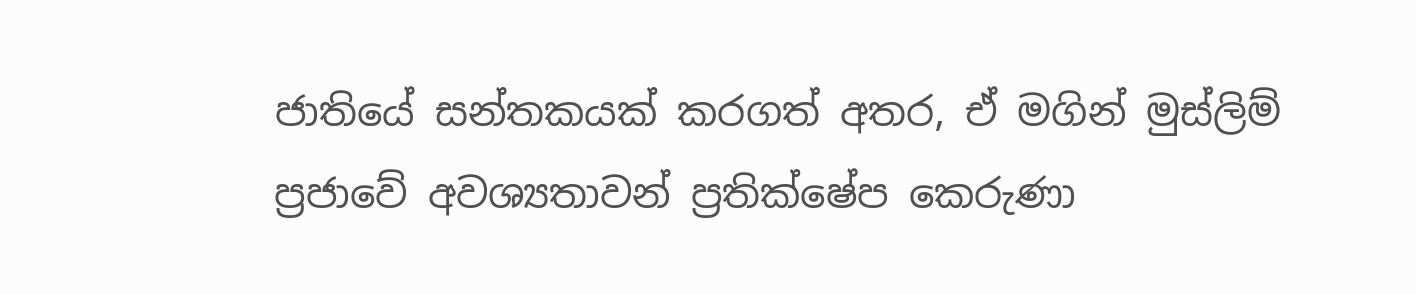ජාතියේ සන්තකයක් කරගත් අතර, ඒ මගින් මුස්ලිම් ප්‍රජාවේ අවශ්‍යතාවන් ප්‍රතික්ෂේප කෙරුණා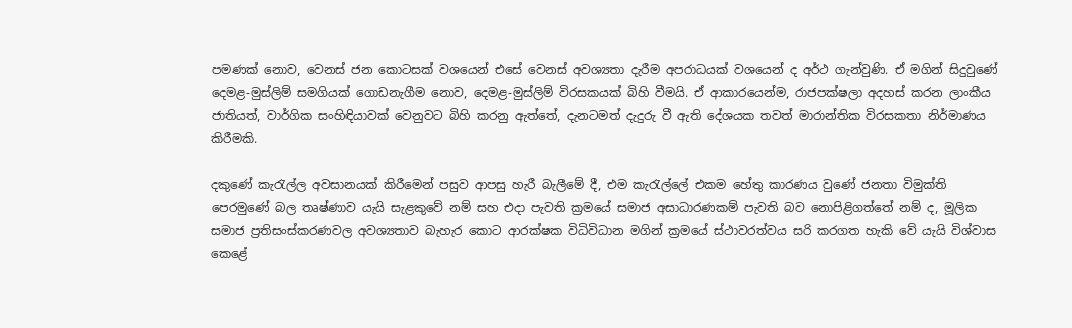පමණක් නොව, වෙනස් ජන කොටසක් වශයෙන් එසේ වෙනස් අවශ්‍යතා දැරීම අපරාධයක් වශයෙන් ද අර්ථ ගැන්වුණි. ඒ මගින් සිදුවුණේ දෙමළ-මුස්ලිම් සමගියක් ගොඩනැගීම නොව, දෙමළ-මුස්ලිම් විරසකයක් බිහි වීමයි. ඒ ආකාරයෙන්ම, රාජපක්ෂලා අදහස් කරන ලාංකීය ජාතියත්, වාර්ගික සංහිඳියාවක් වෙනුවට බිහි කරනු ඇත්තේ, දැනටමත් දැදුරු වී ඇති දේශයක තවත් මාරාන්තික විරසකතා නිර්මාණය කිරීමකි.

දකුණේ කැරැල්ල අවසානයක් කිරීමෙන් පසුව ආපසු හැරී බැලීමේ දී, එම කැරැල්ලේ එකම හේතු කාරණය වුණේ ජනතා විමුක්ති පෙරමුණේ බල තෘෂ්ණාව යැයි සැළකුවේ නම් සහ එදා පැවති ක්‍රමයේ සමාජ අසාධාරණකම් පැවති බව නොපිළිගත්තේ නම් ද, මූලික සමාජ ප්‍රතිසංස්කරණවල අවශ්‍යතාව බැහැර කොට ආරක්ෂක විධිවිධාන මගින් ක්‍රමයේ ස්ථාවරත්වය සරි කරගත හැකි වේ යැයි විශ්වාස කෙළේ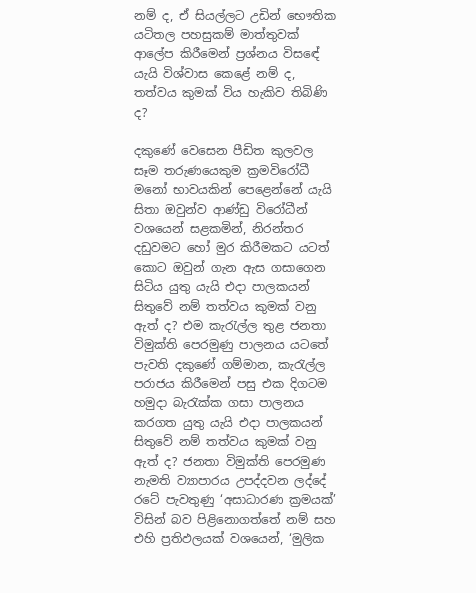නම් ද, ඒ සියල්ලට උඩින් භෞතික යටිතල පහසුකම් මාත්තුවක් ආලේප කිරීමෙන් ප්‍රශ්නය විසඳේ යැයි විශ්වාස කෙළේ නම් ද, තත්වය කුමක් විය හැකිව තිබිණි ද?

දකුණේ වෙසෙන පීඩිත කුලවල සෑම තරුණයෙකුම ක්‍රමවිරෝධී මනෝ භාවයකින් පෙළෙන්නේ යැයි සිතා ඔවුන්ව ආණ්ඩු විරෝධීන් වශයෙන් සළකමින්, නිරන්තර දඩුවමට හෝ මුර කිරීමකට යටත් කොට ඔවුන් ගැන ඇස ගසාගෙන සිටිය යුතු යැයි එදා පාලකයන් සිතුවේ නම් තත්වය කුමක් වනු ඇත් ද? එම කැරැල්ල තුළ ජනතා විමුක්ති පෙරමුණු පාලනය යටතේ පැවති දකුණේ ගම්මාන, කැරැල්ල පරාජය කිරීමෙන් පසු එක දිගටම හමුදා බැරැක්ක ගසා පාලනය කරගත යුතු යැයි එදා පාලකයන් සිතුවේ නම් තත්වය කුමක් වනු ඇත් ද? ජනතා විමුක්ති පෙරමුණ නැමති ව්‍යාපාරය උපද්දවන ලද්දේ රටේ පැවතුණු ‘අසාධාරණ ක්‍රමයක්’ විසින් බව පිළිනොගත්තේ නම් සහ එහි ප්‍රතිඵලයක් වශයෙන්, ‘මුලික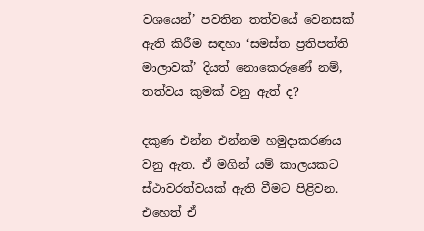වශයෙන්’ පවතින තත්වයේ වෙනසක් ඇති කිරීම සඳහා ‘සමස්ත ප්‍රතිපත්ති මාලාවක්’ දියත් නොකෙරුණේ නම්, තත්වය කුමක් වනු ඇත් ද?

දකුණ එන්න එන්නම හමුදාකරණය වනු ඇත. ඒ මගින් යම් කාලයකට ස්ථාවරත්වයක් ඇති වීමට පිළිවන. එහෙත් ඒ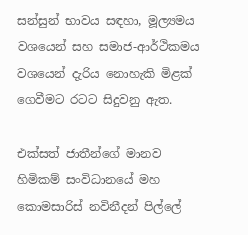සන්සුන් භාවය සඳහා, මූල්‍යමය වශයෙන් සහ සමාජ-ආර්ථිකමය වශයෙන් දැරිය නොහැකි මිළක් ගෙවීමට රටට සිදුවනු ඇත.

එක්සත් ජාතීන්ගේ මානව හිමිකම් සංවිධානයේ මහ කොමසාරිස් නවිනීදන් පිල්ලේ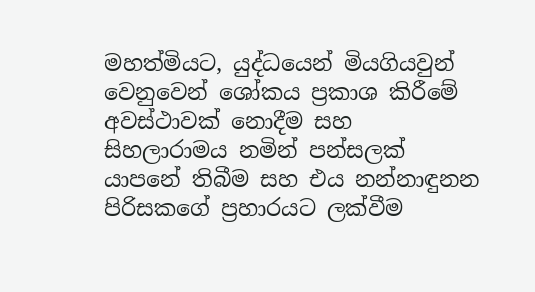මහත්මියට, යුද්ධයෙන් මියගියවුන් වෙනුවෙන් ශෝකය ප්‍රකාශ කිරීමේ අවස්ථාවක් නොදීම සහ සිහලාරාමය නමින් පන්සලක් යාපනේ තිබීම සහ එය නන්නාඳුනන පිරිසකගේ ප්‍රහාරයට ලක්වීම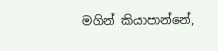මගින් කියාපාන්නේ,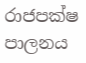රාජපක්ෂ පාලනය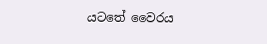යටතේ වෛරය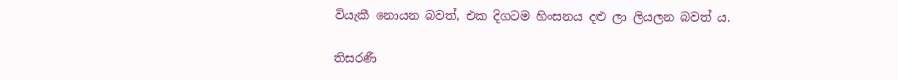වියැකී නොයන බවත්, එක දිගටම හිංසනය දළු ලා ලියලන බවත් ය.

තිසරණී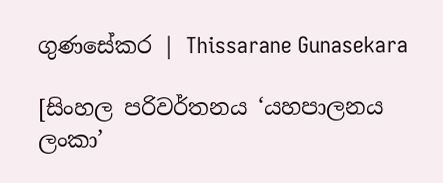ගුණසේකර | Thissarane Gunasekara

[සිංහල පරිවර්තනය ‘යහපාලනය ලංකා’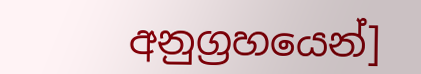අනුග්‍රහයෙන්]